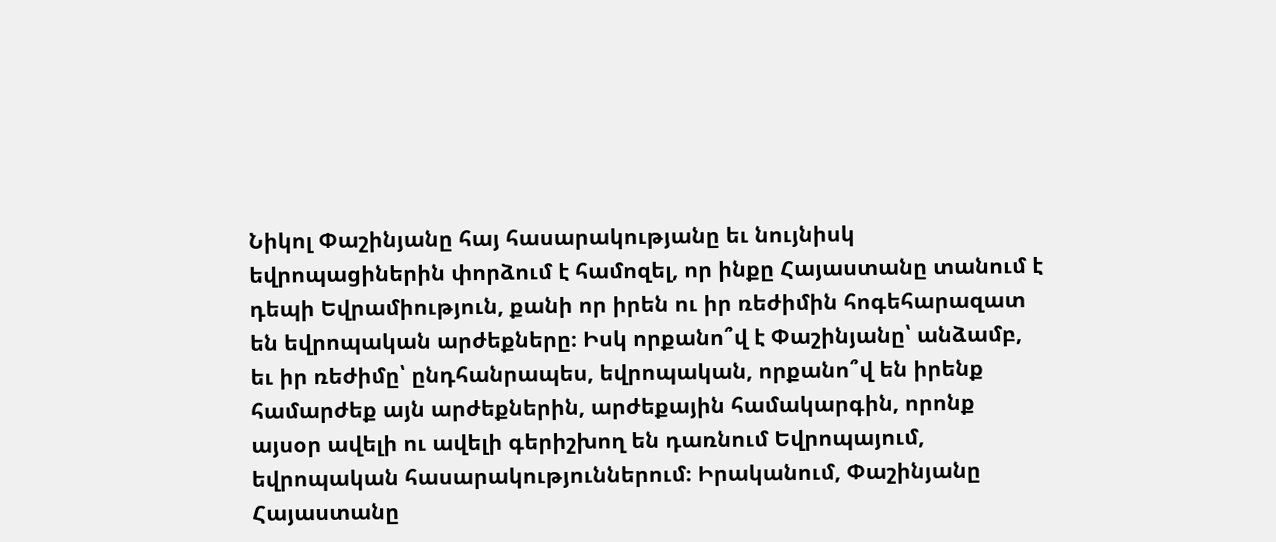Նիկոլ Փաշինյանը հայ հասարակությանը եւ նույնիսկ եվրոպացիներին փորձում է համոզել, որ ինքը Հայաստանը տանում է դեպի Եվրամիություն, քանի որ իրեն ու իր ռեժիմին հոգեհարազատ են եվրոպական արժեքները։ Իսկ որքանո՞վ է Փաշինյանը՝ անձամբ, եւ իր ռեժիմը՝ ընդհանրապես, եվրոպական, որքանո՞վ են իրենք համարժեք այն արժեքներին, արժեքային համակարգին, որոնք այսօր ավելի ու ավելի գերիշխող են դառնում Եվրոպայում, եվրոպական հասարակություններում։ Իրականում, Փաշինյանը Հայաստանը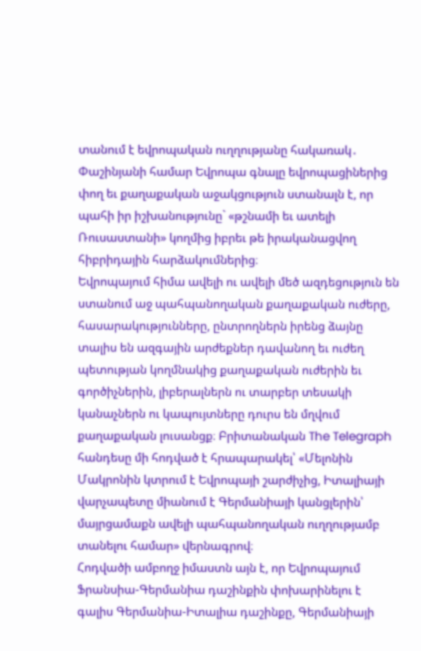տանում է եվրոպական ուղղությանը հակառակ․ Փաշինյանի համար Եվրոպա գնալը եվրոպացիներից փող եւ քաղաքական աջակցություն ստանալն է, որ պահի իր իշխանությունը` «թշնամի եւ ատելի Ռուսաստանի» կողմից իբրեւ թե իրականացվող հիբրիդային հարձակումներից։
Եվրոպայում հիմա ավելի ու ավելի մեծ ազդեցություն են ստանում աջ պահպանողական քաղաքական ուժերը, հասարակությունները, ընտրողներն իրենց ձայնը տալիս են ազգային արժեքներ դավանող եւ ուժեղ պետության կողմնակից քաղաքական ուժերին եւ գործիչներին, լիբերալներն ու տարբեր տեսակի կանաչներն ու կապույտները դուրս են մղվում քաղաքական լուսանցք։ Բրիտանական The Telegraph հանդեսը մի հոդված է հրապարակել՝ «Մելոնին Մակրոնին կտրում է Եվրոպայի շարժիչից, Իտալիայի վարչապետը միանում է Գերմանիայի կանցլերին՝ մայրցամաքն ավելի պահպանողական ուղղությամբ տանելու համար» վերնագրով։
Հոդվածի ամբողջ իմաստն այն է, որ Եվրոպայում Ֆրանսիա-Գերմանիա դաշինքին փոխարինելու է գալիս Գերմանիա-Իտալիա դաշինքը, Գերմանիայի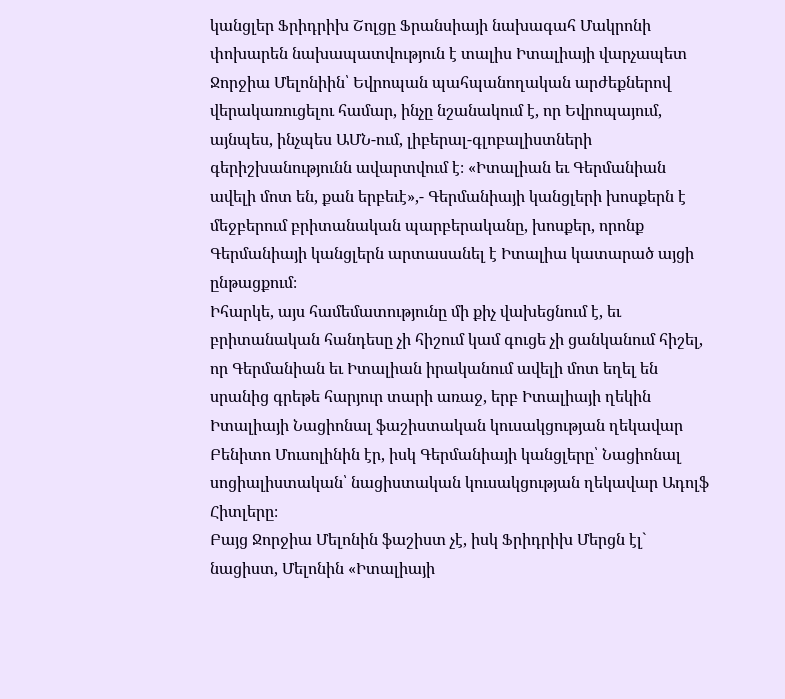կանցլեր Ֆրիդրիխ Շոլցը Ֆրանսիայի նախագահ Մակրոնի փոխարեն նախապատվություն է տալիս Իտալիայի վարչապետ Ջորջիա Մելոնիին՝ Եվրոպան պահպանողական արժեքներով վերակառուցելու համար, ինչը նշանակում է, որ Եվրոպայում, այնպես, ինչպես ԱՄՆ-ում, լիբերալ-գլոբալիստների գերիշխանությունն ավարտվում է։ «Իտալիան եւ Գերմանիան ավելի մոտ են, քան երբեւէ»,- Գերմանիայի կանցլերի խոսքերն է մեջբերում բրիտանական պարբերականը, խոսքեր, որոնք Գերմանիայի կանցլերն արտասանել է Իտալիա կատարած այցի ընթացքում։
Իհարկե, այս համեմատությունը մի քիչ վախեցնում է, եւ բրիտանական հանդեսը չի հիշում կամ գուցե չի ցանկանում հիշել, որ Գերմանիան եւ Իտալիան իրականում ավելի մոտ եղել են սրանից գրեթե հարյուր տարի առաջ, երբ Իտալիայի ղեկին Իտալիայի Նացիոնալ ֆաշիստական կուսակցության ղեկավար Բենիտո Մուսոլինին էր, իսկ Գերմանիայի կանցլերը՝ Նացիոնալ սոցիալիստական՝ նացիստական կուսակցության ղեկավար Ադոլֆ Հիտլերը։
Բայց Ջորջիա Մելոնին ֆաշիստ չէ, իսկ Ֆրիդրիխ Մերցն էլ` նացիստ, Մելոնին «Իտալիայի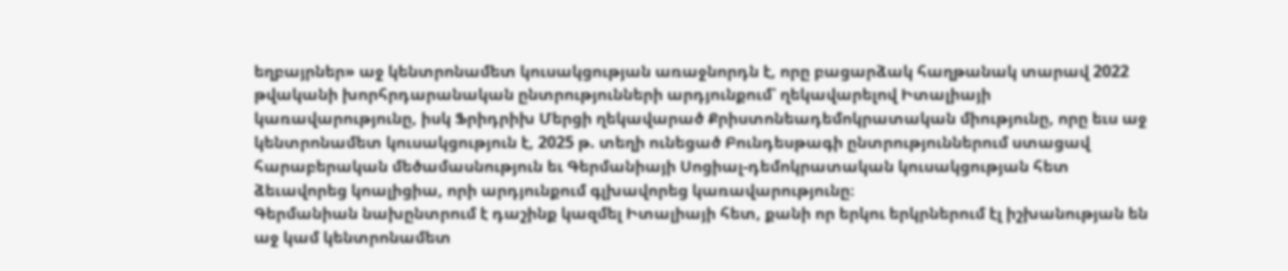եղբայրներ» աջ կենտրոնամետ կուսակցության առաջնորդն է, որը բացարձակ հաղթանակ տարավ 2022 թվականի խորհրդարանական ընտրությունների արդյունքում՝ ղեկավարելով Իտալիայի կառավարությունը, իսկ Ֆրիդրիխ Մերցի ղեկավարած Քրիստոնեադեմոկրատական միությունը, որը եւս աջ կենտրոնամետ կուսակցություն է, 2025 թ. տեղի ունեցած Բունդեսթագի ընտրություններում ստացավ հարաբերական մեծամասնություն եւ Գերմանիայի Սոցիալ-դեմոկրատական կուսակցության հետ ձեւավորեց կոալիցիա, որի արդյունքում գլխավորեց կառավարությունը։
Գերմանիան նախընտրում է դաշինք կազմել Իտալիայի հետ, քանի որ երկու երկրներում էլ իշխանության են աջ կամ կենտրոնամետ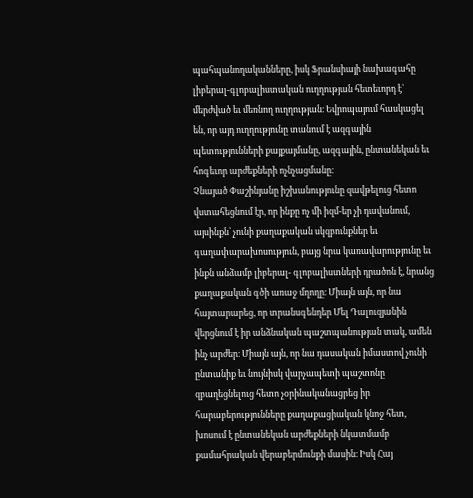պահպանողականները, իսկ Ֆրանսիայի նախագահը լիբերալ-գլոբալիստական ուղղության հետեւորդ է` մերժված եւ մեռնող ուղղության։ Եվրոպայում հասկացել են, որ այդ ուղղությունը տանում է ազգային պետությունների քայքայմանը, ազգային, ընտանեկան եւ հոգեւոր արժեքների ոչնչացմանը։
Չնայած Փաշինյանը իշխանությունը զավթելուց հետո վստահեցնում էր, որ ինքը ոչ մի իզմ-եր չի դավանում, այսինքն՝ չունի քաղաքական սկզբունքներ եւ գաղափարախոսություն, բայց նրա կառավարությունը եւ ինքն անձամբ լիբերալ- գլոբալիստների դրածոն է, նրանց քաղաքական գծի առաջ մղողը։ Միայն այն, որ նա հայտարարեց, որ տրանսգենդեր Մել Դալուզյանին վերցնում է իր անձնական պաշտպանության տակ, ամեն ինչ արժեր։ Միայն այն, որ նա դասական իմաստով չունի ընտանիք եւ նույնիսկ վարչապետի պաշտոնը զբաղեցնելուց հետո չօրինականացրեց իր հարաբերությունները քաղաքացիական կնոջ հետ, խոսում է ընտանեկան արժեքների նկատմամբ քամահրական վերաբերմունքի մասին։ Իսկ Հայ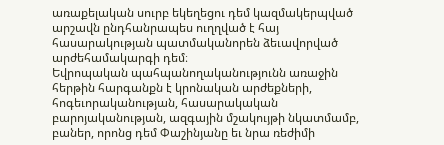առաքելական սուրբ եկեղեցու դեմ կազմակերպված արշավն ընդհանրապես ուղղված է հայ հասարակության պատմականորեն ձեւավորված արժեհամակարգի դեմ։
Եվրոպական պահպանողականությունն առաջին հերթին հարգանքն է կրոնական արժեքների, հոգեւորականության, հասարակական բարոյականության, ազգային մշակույթի նկատմամբ, բաներ, որոնց դեմ Փաշինյանը եւ նրա ռեժիմի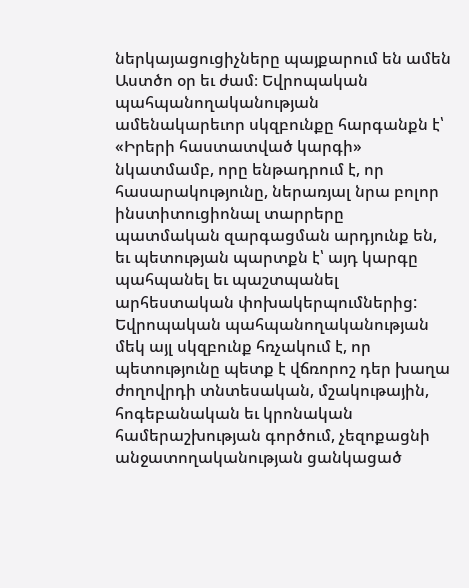ներկայացուցիչները պայքարում են ամեն Աստծո օր եւ ժամ։ Եվրոպական պահպանողականության ամենակարեւոր սկզբունքը հարգանքն է՝ «Իրերի հաստատված կարգի» նկատմամբ, որը ենթադրում է, որ հասարակությունը, ներառյալ նրա բոլոր ինստիտուցիոնալ տարրերը պատմական զարգացման արդյունք են, եւ պետության պարտքն է՝ այդ կարգը պահպանել եւ պաշտպանել արհեստական փոխակերպումներից:
Եվրոպական պահպանողականության մեկ այլ սկզբունք հռչակում է, որ պետությունը պետք է վճռորոշ դեր խաղա ժողովրդի տնտեսական, մշակութային, հոգեբանական եւ կրոնական համերաշխության գործում, չեզոքացնի անջատողականության ցանկացած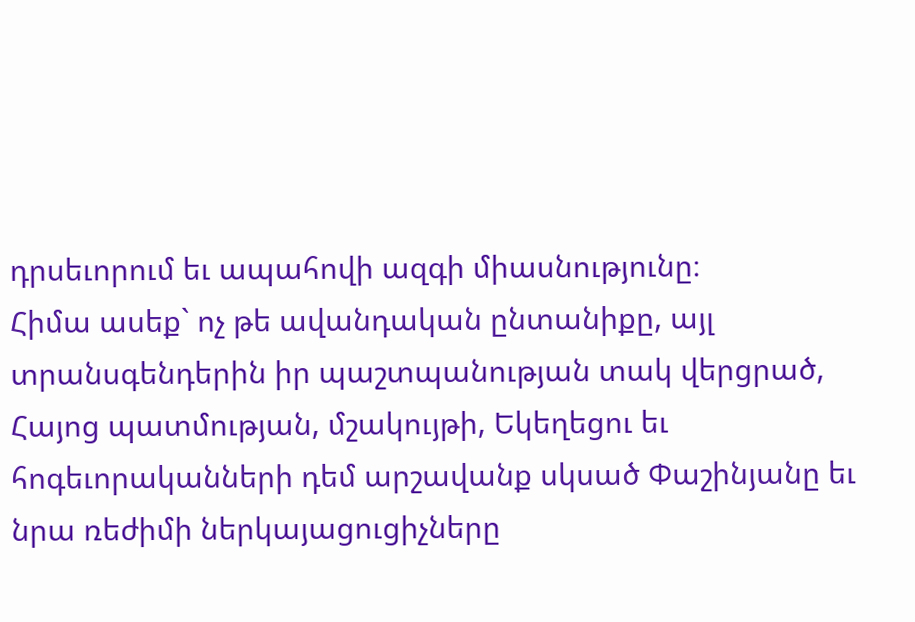դրսեւորում եւ ապահովի ազգի միասնությունը։
Հիմա ասեք` ոչ թե ավանդական ընտանիքը, այլ տրանսգենդերին իր պաշտպանության տակ վերցրած, Հայոց պատմության, մշակույթի, Եկեղեցու եւ հոգեւորականների դեմ արշավանք սկսած Փաշինյանը եւ նրա ռեժիմի ներկայացուցիչները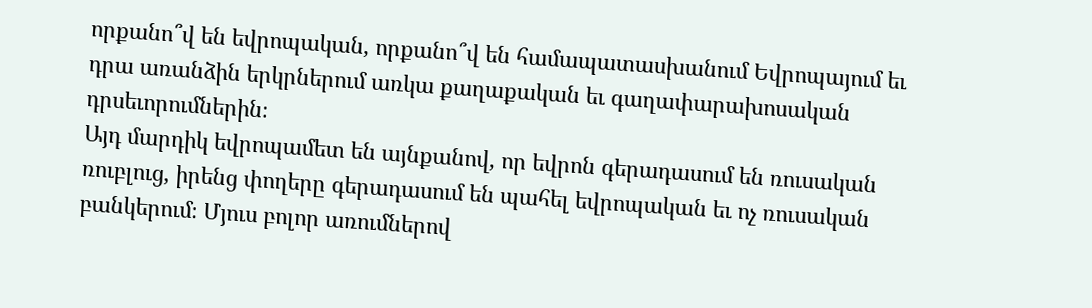որքանո՞վ են եվրոպական, որքանո՞վ են համապատասխանում Եվրոպայում եւ դրա առանձին երկրներում առկա քաղաքական եւ գաղափարախոսական դրսեւորումներին։
Այդ մարդիկ եվրոպամետ են այնքանով, որ եվրոն գերադասում են ռուսական ռուբլուց, իրենց փողերը գերադասում են պահել եվրոպական եւ ոչ ռուսական բանկերում։ Մյուս բոլոր առումներով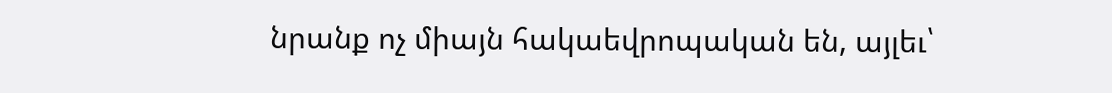նրանք ոչ միայն հակաեվրոպական են, այլեւ՝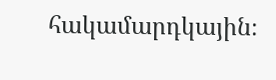հակամարդկային։